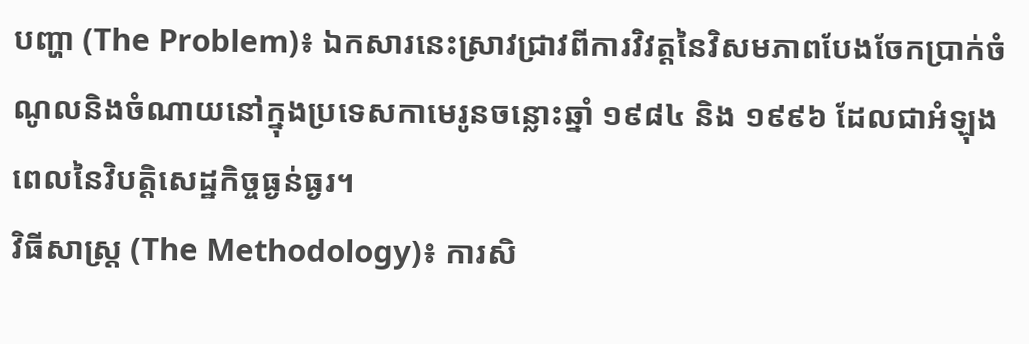បញ្ហា (The Problem)៖ ឯកសារនេះស្រាវជ្រាវពីការវិវត្តនៃវិសមភាពបែងចែកប្រាក់ចំណូលនិងចំណាយនៅក្នុងប្រទេសកាមេរូនចន្លោះឆ្នាំ ១៩៨៤ និង ១៩៩៦ ដែលជាអំឡុងពេលនៃវិបត្តិសេដ្ឋកិច្ចធ្ងន់ធ្ងរ។
វិធីសាស្ត្រ (The Methodology)៖ ការសិ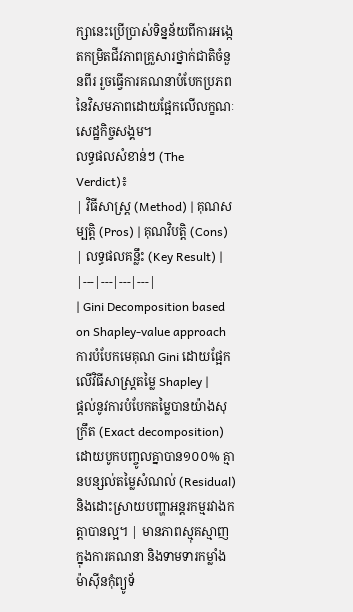ក្សានេះប្រើប្រាស់ទិន្នន័យពីការអង្កេតកម្រិតជីវភាពគ្រួសារថ្នាក់ជាតិចំនួនពីរ រួចធ្វើការគណនាបំបែកប្រភពនៃវិសមភាពដោយផ្អែកលើលក្ខណៈសេដ្ឋកិច្ចសង្គម។
លទ្ធផលសំខាន់ៗ (The Verdict)៖
| វិធីសាស្ត្រ (Method) | គុណសម្បត្តិ (Pros) | គុណវិបត្តិ (Cons) | លទ្ធផលគន្លឹះ (Key Result) |
|---|---|---|---|
| Gini Decomposition based on Shapley-value approach ការបំបែកមេគុណ Gini ដោយផ្អែកលើវិធីសាស្ត្រតម្លៃ Shapley |
ផ្តល់នូវការបំបែកតម្លៃបានយ៉ាងសុក្រឹត (Exact decomposition) ដោយបូកបញ្ចូលគ្នាបាន១០០% គ្មានបន្សល់តម្លៃសំណល់ (Residual) និងដោះស្រាយបញ្ហាអន្តរកម្មរវាងកត្តាបានល្អ។ | មានភាពស្មុគស្មាញក្នុងការគណនា និងទាមទារកម្លាំងម៉ាស៊ីនកុំព្យូទ័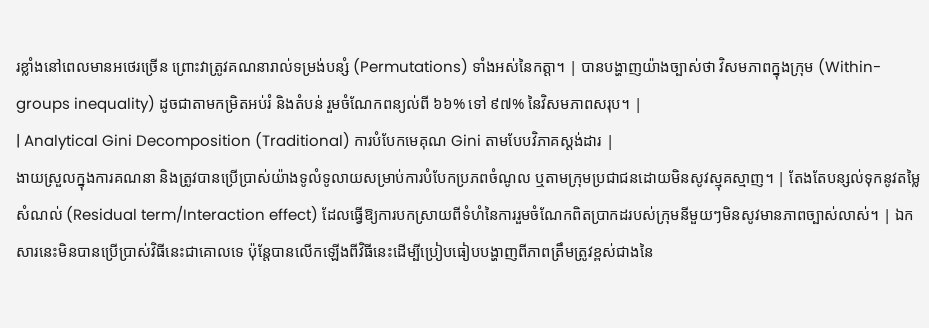រខ្លាំងនៅពេលមានអថេរច្រើន ព្រោះវាត្រូវគណនារាល់ទម្រង់បន្សំ (Permutations) ទាំងអស់នៃកត្តា។ | បានបង្ហាញយ៉ាងច្បាស់ថា វិសមភាពក្នុងក្រុម (Within-groups inequality) ដូចជាតាមកម្រិតអប់រំ និងតំបន់ រួមចំណែកពន្យល់ពី ៦៦% ទៅ ៩៧% នៃវិសមភាពសរុប។ |
| Analytical Gini Decomposition (Traditional) ការបំបែកមេគុណ Gini តាមបែបវិភាគស្តង់ដារ |
ងាយស្រួលក្នុងការគណនា និងត្រូវបានប្រើប្រាស់យ៉ាងទូលំទូលាយសម្រាប់ការបំបែកប្រភពចំណូល ឬតាមក្រុមប្រជាជនដោយមិនសូវស្មុគស្មាញ។ | តែងតែបន្សល់ទុកនូវតម្លៃសំណល់ (Residual term/Interaction effect) ដែលធ្វើឱ្យការបកស្រាយពីទំហំនៃការរួមចំណែកពិតប្រាកដរបស់ក្រុមនីមួយៗមិនសូវមានភាពច្បាស់លាស់។ | ឯកសារនេះមិនបានប្រើប្រាស់វិធីនេះជាគោលទេ ប៉ុន្តែបានលើកឡើងពីវិធីនេះដើម្បីប្រៀបធៀបបង្ហាញពីភាពត្រឹមត្រូវខ្ពស់ជាងនៃ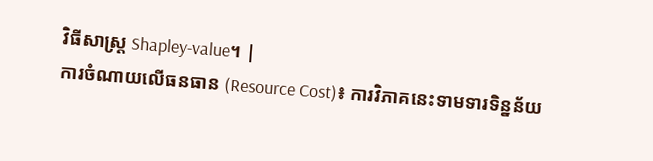វិធីសាស្ត្រ Shapley-value។ |
ការចំណាយលើធនធាន (Resource Cost)៖ ការវិភាគនេះទាមទារទិន្នន័យ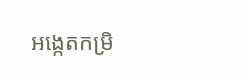អង្កេតកម្រិ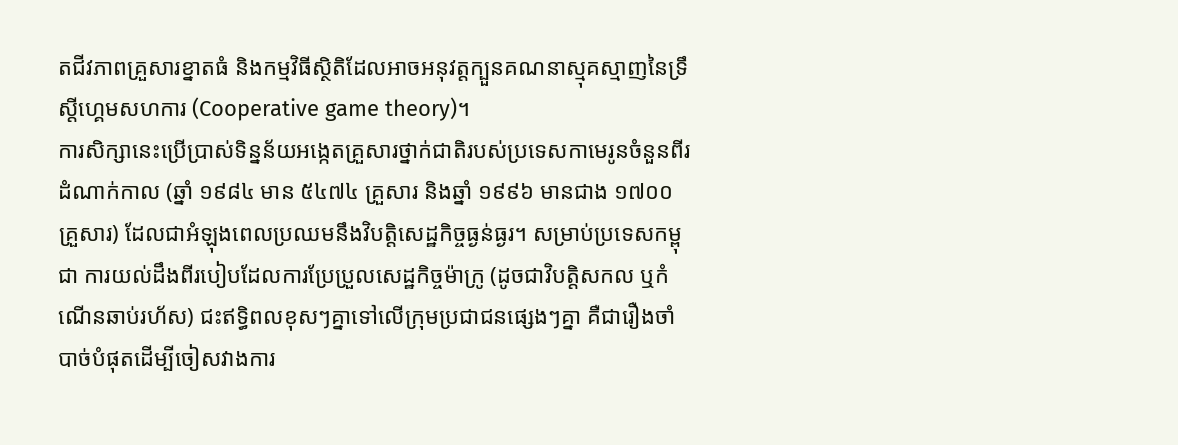តជីវភាពគ្រួសារខ្នាតធំ និងកម្មវិធីស្ថិតិដែលអាចអនុវត្តក្បួនគណនាស្មុគស្មាញនៃទ្រឹស្តីហ្គេមសហការ (Cooperative game theory)។
ការសិក្សានេះប្រើប្រាស់ទិន្នន័យអង្កេតគ្រួសារថ្នាក់ជាតិរបស់ប្រទេសកាមេរូនចំនួនពីរដំណាក់កាល (ឆ្នាំ ១៩៨៤ មាន ៥៤៧៤ គ្រួសារ និងឆ្នាំ ១៩៩៦ មានជាង ១៧០០ គ្រួសារ) ដែលជាអំឡុងពេលប្រឈមនឹងវិបត្តិសេដ្ឋកិច្ចធ្ងន់ធ្ងរ។ សម្រាប់ប្រទេសកម្ពុជា ការយល់ដឹងពីរបៀបដែលការប្រែប្រួលសេដ្ឋកិច្ចម៉ាក្រូ (ដូចជាវិបត្តិសកល ឬកំណើនឆាប់រហ័ស) ជះឥទ្ធិពលខុសៗគ្នាទៅលើក្រុមប្រជាជនផ្សេងៗគ្នា គឺជារឿងចាំបាច់បំផុតដើម្បីចៀសវាងការ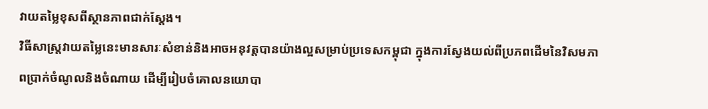វាយតម្លៃខុសពីស្ថានភាពជាក់ស្តែង។
វិធីសាស្ត្រវាយតម្លៃនេះមានសារៈសំខាន់និងអាចអនុវត្តបានយ៉ាងល្អសម្រាប់ប្រទេសកម្ពុជា ក្នុងការស្វែងយល់ពីប្រភពដើមនៃវិសមភាពប្រាក់ចំណូលនិងចំណាយ ដើម្បីរៀបចំគោលនយោបា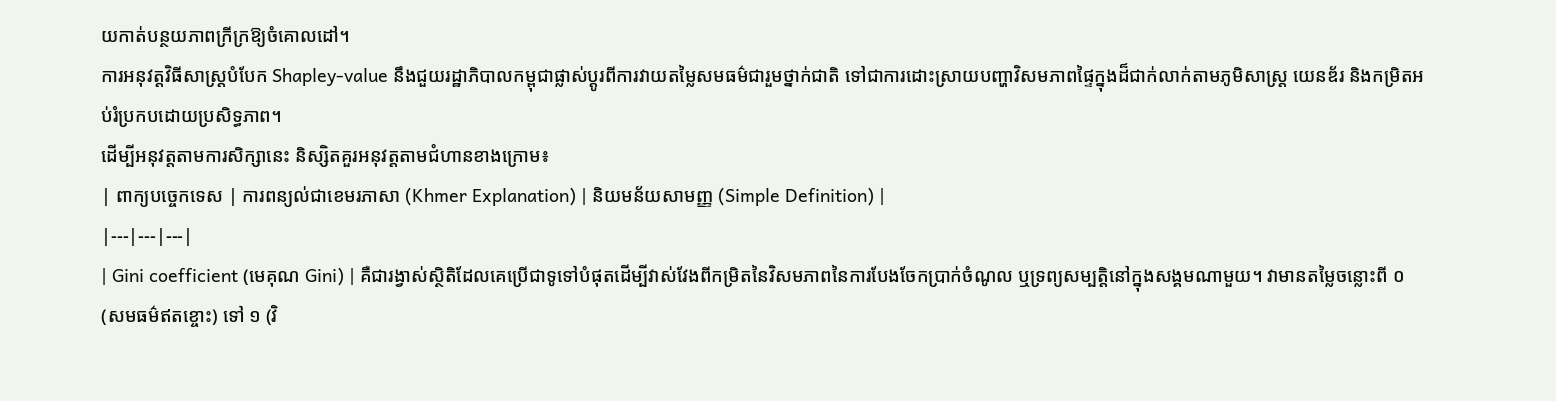យកាត់បន្ថយភាពក្រីក្រឱ្យចំគោលដៅ។
ការអនុវត្តវិធីសាស្ត្របំបែក Shapley-value នឹងជួយរដ្ឋាភិបាលកម្ពុជាផ្លាស់ប្តូរពីការវាយតម្លៃសមធម៌ជារួមថ្នាក់ជាតិ ទៅជាការដោះស្រាយបញ្ហាវិសមភាពផ្ទៃក្នុងដ៏ជាក់លាក់តាមភូមិសាស្ត្រ យេនឌ័រ និងកម្រិតអប់រំប្រកបដោយប្រសិទ្ធភាព។
ដើម្បីអនុវត្តតាមការសិក្សានេះ និស្សិតគួរអនុវត្តតាមជំហានខាងក្រោម៖
| ពាក្យបច្ចេកទេស | ការពន្យល់ជាខេមរភាសា (Khmer Explanation) | និយមន័យសាមញ្ញ (Simple Definition) |
|---|---|---|
| Gini coefficient (មេគុណ Gini) | គឺជារង្វាស់ស្ថិតិដែលគេប្រើជាទូទៅបំផុតដើម្បីវាស់វែងពីកម្រិតនៃវិសមភាពនៃការបែងចែកប្រាក់ចំណូល ឬទ្រព្យសម្បត្តិនៅក្នុងសង្គមណាមួយ។ វាមានតម្លៃចន្លោះពី ០ (សមធម៌ឥតខ្ចោះ) ទៅ ១ (វិ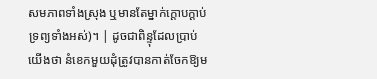សមភាពទាំងស្រុង ឬមានតែម្នាក់ក្តោបក្តាប់ទ្រព្យទាំងអស់)។ | ដូចជាពិន្ទុដែលប្រាប់យើងថា នំខេកមួយដុំត្រូវបានកាត់ចែកឱ្យម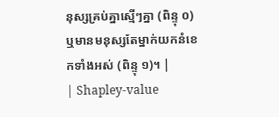នុស្សគ្រប់គ្នាស្មើៗគ្នា (ពិន្ទុ ០) ឬមានមនុស្សតែម្នាក់យកនំខេកទាំងអស់ (ពិន្ទុ ១)។ |
| Shapley-value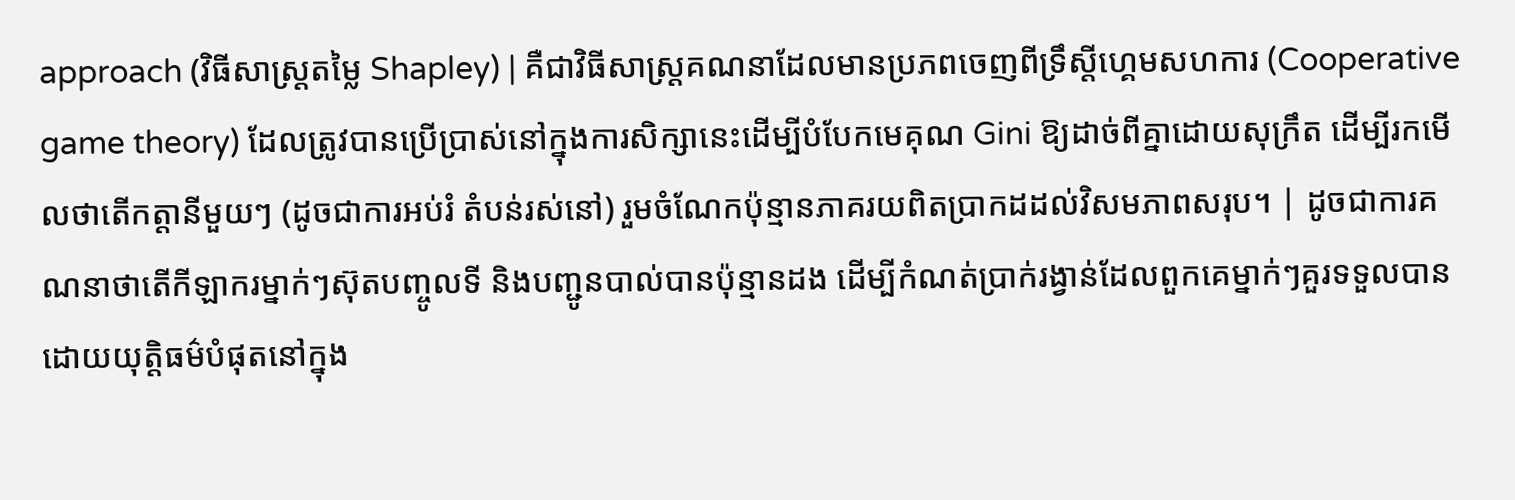approach (វិធីសាស្ត្រតម្លៃ Shapley) | គឺជាវិធីសាស្ត្រគណនាដែលមានប្រភពចេញពីទ្រឹស្តីហ្គេមសហការ (Cooperative game theory) ដែលត្រូវបានប្រើប្រាស់នៅក្នុងការសិក្សានេះដើម្បីបំបែកមេគុណ Gini ឱ្យដាច់ពីគ្នាដោយសុក្រឹត ដើម្បីរកមើលថាតើកត្តានីមួយៗ (ដូចជាការអប់រំ តំបន់រស់នៅ) រួមចំណែកប៉ុន្មានភាគរយពិតប្រាកដដល់វិសមភាពសរុប។ | ដូចជាការគណនាថាតើកីឡាករម្នាក់ៗស៊ុតបញ្ចូលទី និងបញ្ជូនបាល់បានប៉ុន្មានដង ដើម្បីកំណត់ប្រាក់រង្វាន់ដែលពួកគេម្នាក់ៗគួរទទួលបានដោយយុត្តិធម៌បំផុតនៅក្នុង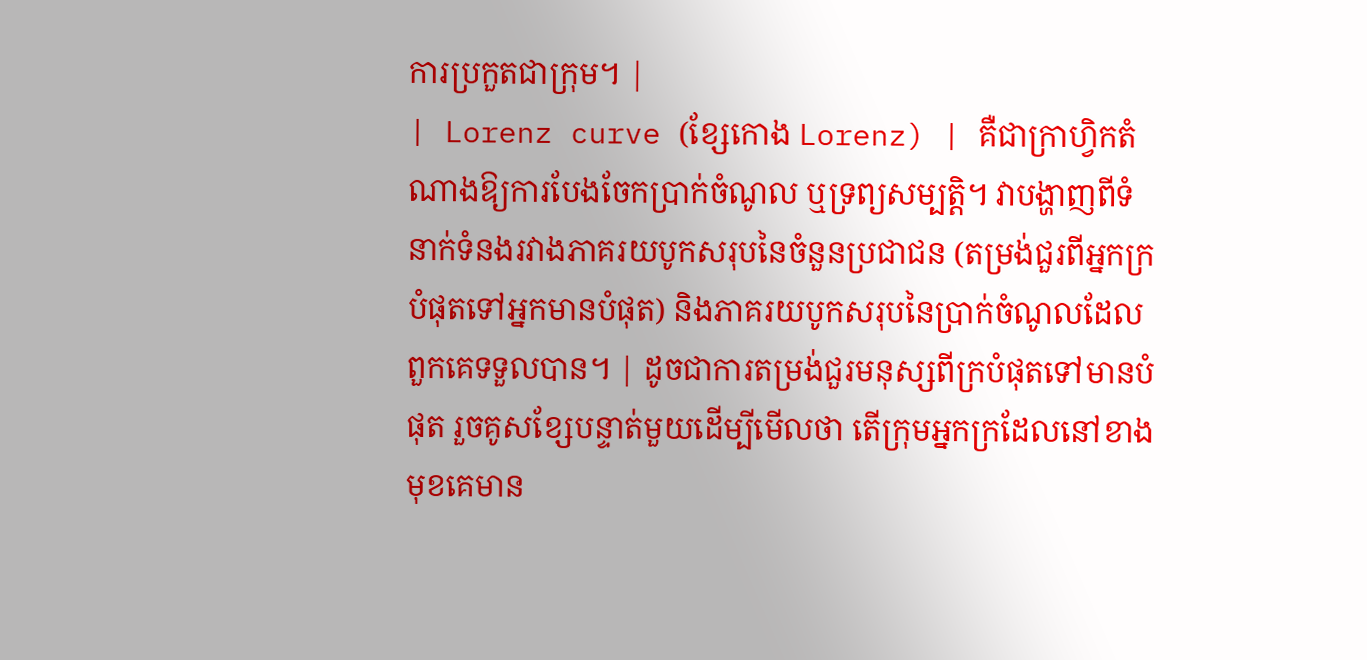ការប្រកួតជាក្រុម។ |
| Lorenz curve (ខ្សែកោង Lorenz) | គឺជាក្រាហ្វិកតំណាងឱ្យការបែងចែកប្រាក់ចំណូល ឬទ្រព្យសម្បត្តិ។ វាបង្ហាញពីទំនាក់ទំនងរវាងភាគរយបូកសរុបនៃចំនួនប្រជាជន (តម្រង់ជួរពីអ្នកក្របំផុតទៅអ្នកមានបំផុត) និងភាគរយបូកសរុបនៃប្រាក់ចំណូលដែលពួកគេទទួលបាន។ | ដូចជាការតម្រង់ជួរមនុស្សពីក្របំផុតទៅមានបំផុត រួចគូសខ្សែបន្ទាត់មួយដើម្បីមើលថា តើក្រុមអ្នកក្រដែលនៅខាងមុខគេមាន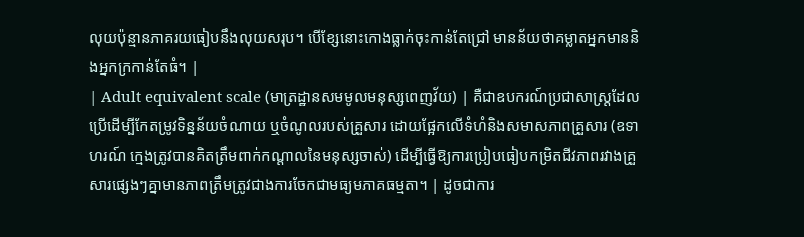លុយប៉ុន្មានភាគរយធៀបនឹងលុយសរុប។ បើខ្សែនោះកោងធ្លាក់ចុះកាន់តែជ្រៅ មានន័យថាគម្លាតអ្នកមាននិងអ្នកក្រកាន់តែធំ។ |
| Adult equivalent scale (មាត្រដ្ឋានសមមូលមនុស្សពេញវ័យ) | គឺជាឧបករណ៍ប្រជាសាស្ត្រដែលប្រើដើម្បីកែតម្រូវទិន្នន័យចំណាយ ឬចំណូលរបស់គ្រួសារ ដោយផ្អែកលើទំហំនិងសមាសភាពគ្រួសារ (ឧទាហរណ៍ ក្មេងត្រូវបានគិតត្រឹមពាក់កណ្តាលនៃមនុស្សចាស់) ដើម្បីធ្វើឱ្យការប្រៀបធៀបកម្រិតជីវភាពរវាងគ្រួសារផ្សេងៗគ្នាមានភាពត្រឹមត្រូវជាងការចែកជាមធ្យមភាគធម្មតា។ | ដូចជាការ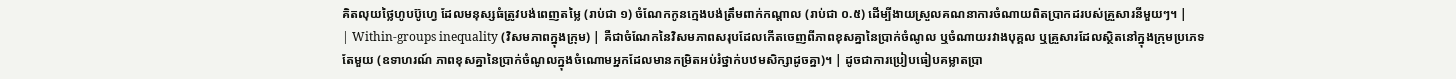គិតលុយថ្លៃហូបប៊ូហ្វេ ដែលមនុស្សធំត្រូវបង់ពេញតម្លៃ (រាប់ជា ១) ចំណែកកូនក្មេងបង់ត្រឹមពាក់កណ្តាល (រាប់ជា ០.៥) ដើម្បីងាយស្រួលគណនាការចំណាយពិតប្រាកដរបស់គ្រួសារនីមួយៗ។ |
| Within-groups inequality (វិសមភាពក្នុងក្រុម) | គឺជាចំណែកនៃវិសមភាពសរុបដែលកើតចេញពីភាពខុសគ្នានៃប្រាក់ចំណូល ឬចំណាយរវាងបុគ្គល ឬគ្រួសារដែលស្ថិតនៅក្នុងក្រុមប្រភេទតែមួយ (ឧទាហរណ៍ ភាពខុសគ្នានៃប្រាក់ចំណូលក្នុងចំណោមអ្នកដែលមានកម្រិតអប់រំថ្នាក់បឋមសិក្សាដូចគ្នា)។ | ដូចជាការប្រៀបធៀបគម្លាតប្រា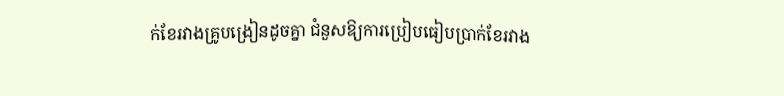ក់ខែរវាងគ្រូបង្រៀនដូចគ្នា ជំនួសឱ្យការប្រៀបធៀបប្រាក់ខែរវាង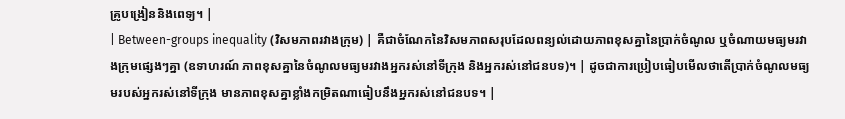គ្រូបង្រៀននិងពេទ្យ។ |
| Between-groups inequality (វិសមភាពរវាងក្រុម) | គឺជាចំណែកនៃវិសមភាពសរុបដែលពន្យល់ដោយភាពខុសគ្នានៃប្រាក់ចំណូល ឬចំណាយមធ្យមរវាងក្រុមផ្សេងៗគ្នា (ឧទាហរណ៍ ភាពខុសគ្នានៃចំណូលមធ្យមរវាងអ្នករស់នៅទីក្រុង និងអ្នករស់នៅជនបទ)។ | ដូចជាការប្រៀបធៀបមើលថាតើប្រាក់ចំណូលមធ្យមរបស់អ្នករស់នៅទីក្រុង មានភាពខុសគ្នាខ្លាំងកម្រិតណាធៀបនឹងអ្នករស់នៅជនបទ។ |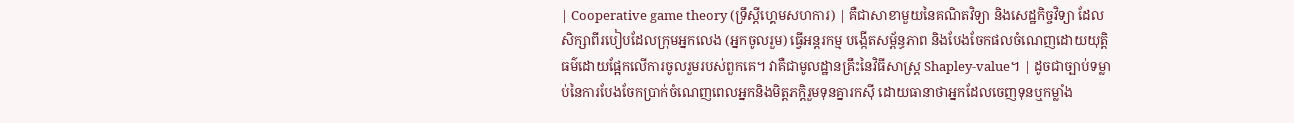| Cooperative game theory (ទ្រឹស្តីហ្គេមសហការ) | គឺជាសាខាមួយនៃគណិតវិទ្យា និងសេដ្ឋកិច្ចវិទ្យា ដែលសិក្សាពីរបៀបដែលក្រុមអ្នកលេង (អ្នកចូលរួម) ធ្វើអន្តរកម្ម បង្កើតសម្ព័ន្ធភាព និងបែងចែកផលចំណេញដោយយុត្តិធម៌ដោយផ្អែកលើការចូលរួមរបស់ពួកគេ។ វាគឺជាមូលដ្ឋានគ្រឹះនៃវិធីសាស្ត្រ Shapley-value។ | ដូចជាច្បាប់ទម្លាប់នៃការបែងចែកប្រាក់ចំណេញពេលអ្នកនិងមិត្តភក្តិរួមទុនគ្នារកស៊ី ដោយធានាថាអ្នកដែលចេញទុនឬកម្លាំង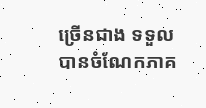ច្រើនជាង ទទួលបានចំណែកភាគ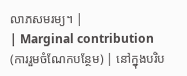លាភសមរម្យ។ |
| Marginal contribution (ការរួមចំណែកបន្ថែម) | នៅក្នុងបរិប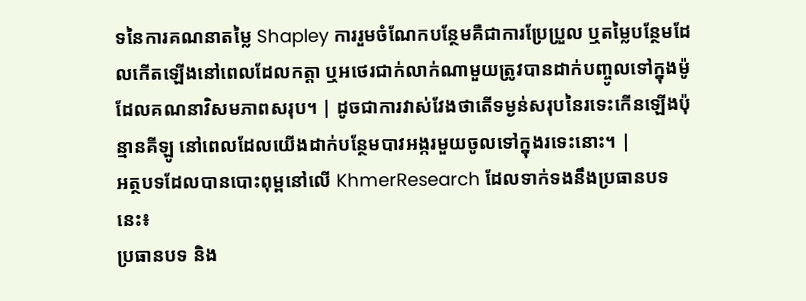ទនៃការគណនាតម្លៃ Shapley ការរួមចំណែកបន្ថែមគឺជាការប្រែប្រួល ឬតម្លៃបន្ថែមដែលកើតឡើងនៅពេលដែលកត្តា ឬអថេរជាក់លាក់ណាមួយត្រូវបានដាក់បញ្ចូលទៅក្នុងម៉ូដែលគណនាវិសមភាពសរុប។ | ដូចជាការវាស់វែងថាតើទម្ងន់សរុបនៃរទេះកើនឡើងប៉ុន្មានគីឡូ នៅពេលដែលយើងដាក់បន្ថែមបាវអង្ករមួយចូលទៅក្នុងរទេះនោះ។ |
អត្ថបទដែលបានបោះពុម្ពនៅលើ KhmerResearch ដែលទាក់ទងនឹងប្រធានបទនេះ៖
ប្រធានបទ និង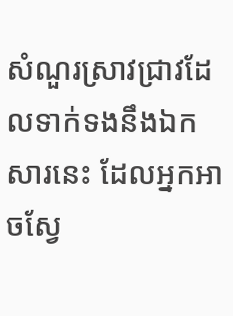សំណួរស្រាវជ្រាវដែលទាក់ទងនឹងឯកសារនេះ ដែលអ្នកអាចស្វែ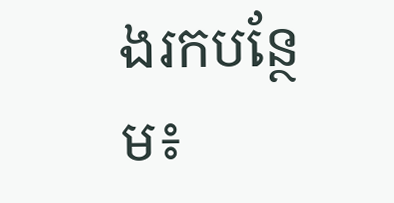ងរកបន្ថែម៖